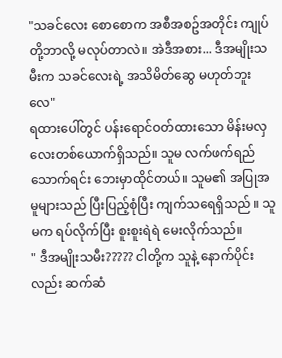"သခင်လေး စောစောက အစီအစဥ်အတိုင်း ကျုပ်တို့ဘာလို့ မလုပ်တာလဲ။ အဲဒီအစား... ဒီအမျိုးသမီးက သခင်လေးရဲ့ အသိမိတ်ဆွေ မဟုတ်ဘူးလေ"
ရထားပေါ်တွင် ပန်းရောင်ဝတ်ထားသော မိန်းမလှလေးတစ်ယောက်ရှိသည်။ သူမ လက်ဖက်ရည်သောက်ရင်း ဘေးမှာထိုင်တယ်။ သူမ၏ အပြုအမူများသည် ပြီးပြည့်စုံပြီး ကျက်သရေရှိသည် ။ သူမက ရပ်လိုက်ပြီး စူးစူးရဲရဲ မေးလိုက်သည်။
" ဒီအမျိုးသမီး????? ငါတို့က သူနဲ့ နောက်ပိုင်းလည်း ဆက်ဆံ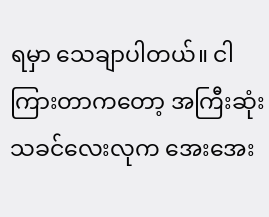ရမှာ သေချာပါတယ်။ ငါကြားတာကတော့ အကြီးဆုံးသခင်လေးလုက အေးအေး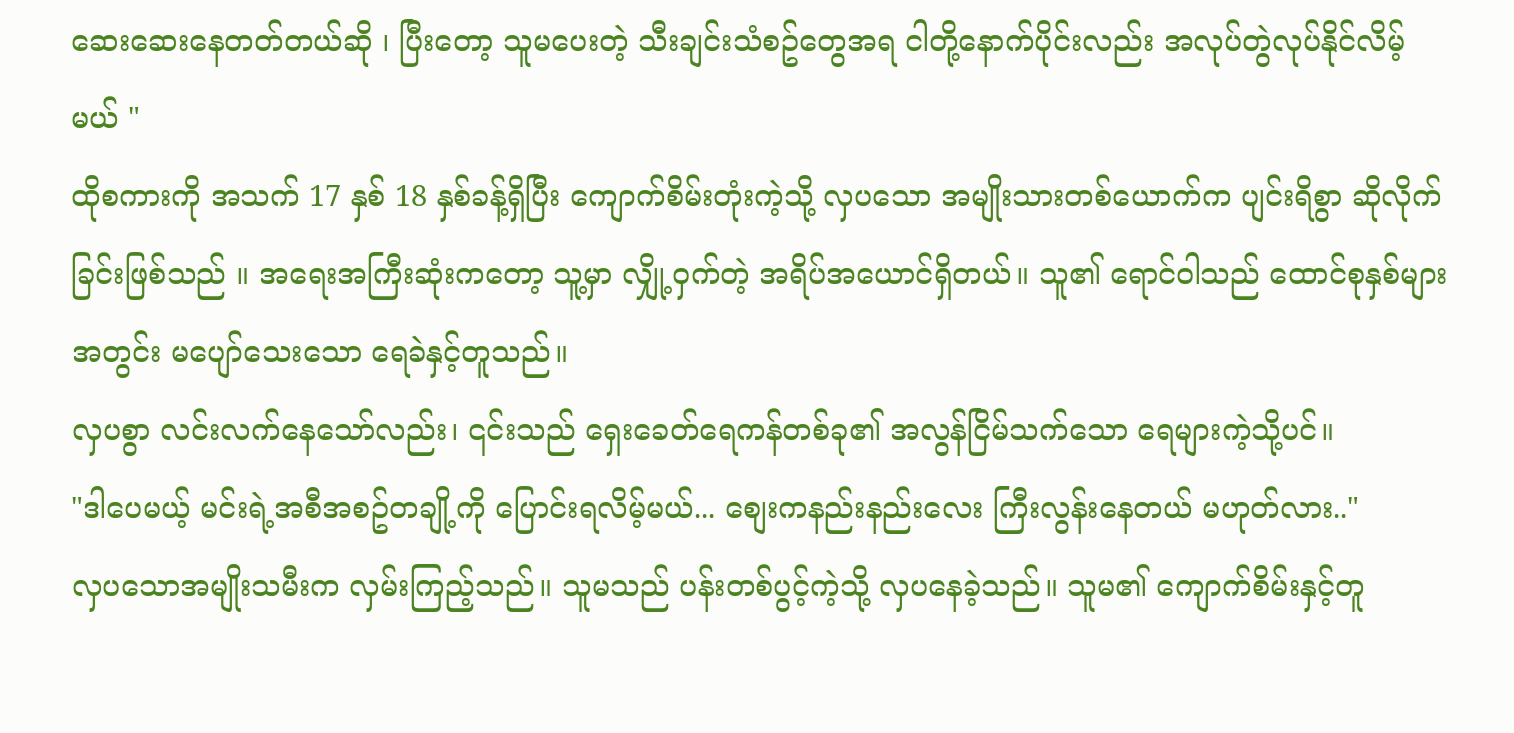ဆေးဆေးနေတတ်တယ်ဆို ၊ ပြီးတော့ သူမပေးတဲ့ သီးချင်းသံစဥ်တွေအရ ငါတို့နောက်ပိုင်းလည်း အလုပ်တွဲလုပ်နိုင်လိမ့်မယ် "
ထိုစကားကို အသက် 17 နှစ် 18 နှစ်ခန့်ရှိပြီး ကျောက်စိမ်းတုံးကဲ့သို့ လှပသော အမျိုးသားတစ်ယောက်က ပျင်းရိစွာ ဆိုလိုက်ခြင်းဖြစ်သည် ။ အရေးအကြီးဆုံးကတော့ သူ့မှာ လျှို့ဝှက်တဲ့ အရိပ်အယောင်ရှိတယ်။ သူ၏ ရောင်ဝါသည် ထောင်စုနှစ်များအတွင်း မပျော်သေးသော ရေခဲနှင့်တူသည်။
လှပစွာ လင်းလက်နေသော်လည်း၊ ၎င်းသည် ရှေးခေတ်ရေကန်တစ်ခု၏ အလွန်ငြိမ်သက်သော ရေများကဲ့သို့ပင်။
"ဒါပေမယ့် မင်းရဲ့အစီအစဥ်တချို့ကို ပြောင်းရလိမ့်မယ်... စျေးကနည်းနည်းလေး ကြီးလွန်းနေတယ် မဟုတ်လား.."
လှပသောအမျိုးသမီးက လှမ်းကြည့်သည်။ သူမသည် ပန်းတစ်ပွင့်ကဲ့သို့ လှပနေခဲ့သည်။ သူမ၏ ကျောက်စိမ်းနှင့်တူ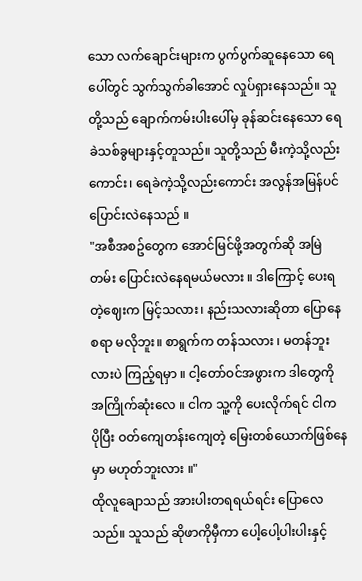သော လက်ချောင်းများက ပွက်ပွက်ဆူနေသော ရေပေါ်တွင် သွက်သွက်ခါအောင် လှုပ်ရှားနေသည်။ သူတို့သည် ချောက်ကမ်းပါးပေါ်မှ ခုန်ဆင်းနေသော ရေခဲသစ်ခွများနှင့်တူသည်။ သူတို့သည် မီးကဲ့သို့လည်းကောင်း၊ ရေခဲကဲ့သို့လည်းကောင်း အလွန်အမြန်ပင် ပြောင်းလဲနေသည် ။
"အစီအစဥ်တွေက အောင်မြင်ဖို့အတွက်ဆို အမြဲတမ်း ပြောင်းလဲနေရမယ်မလား ။ ဒါကြောင့် ပေးရတဲ့ဈေးက မြင့်သလား၊ နည်းသလားဆိုတာ ပြောနေစရာ မလိုဘူး။ စာရွက်က တန်သလား ၊ မတန်ဘူးလားပဲ ကြည့်ရမှာ ။ ငါ့တော်ဝင်အဖွားက ဒါတွေကို အကြိုက်ဆုံးလေ ။ ငါက သူ့ကို ပေးလိုက်ရင် ငါက ပိုပြီး ဝတ်ကျေတန်းကျေတဲ့ မြေးတစ်ယောက်ဖြစ်နေမှာ မဟုတ်ဘူးလား ။"
ထိုလူချောသည် အားပါးတရရယ်ရင်း ပြောလေသည်။ သူသည် ဆိုဖာကိုမှီကာ ပေါ့ပေါ့ပါးပါးနှင့်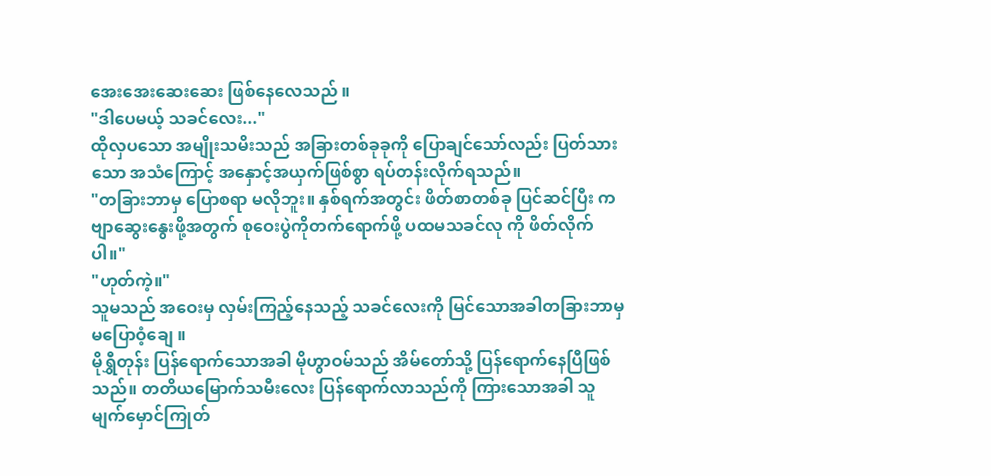အေးအေးဆေးဆေး ဖြစ်နေလေသည် ။
"ဒါပေမယ့် သခင်လေး..."
ထိုလှပသော အမျိုးသမိးသည် အခြားတစ်ခုခုကို ပြောချင်သော်လည်း ပြတ်သားသော အသံကြောင့် အနှောင့်အယှက်ဖြစ်စွာ ရပ်တန်းလိုက်ရသည်။
"တခြားဘာမှ ပြောစရာ မလိုဘူး။ နှစ်ရက်အတွင်း ဖိတ်စာတစ်ခု ပြင်ဆင်ပြီး ကဗျာဆွေးနွေးဖို့အတွက် စုဝေးပွဲကိုတက်ရောက်ဖို့ ပထမသခင်လု ကို ဖိတ်လိုက်ပါ။"
"ဟုတ်ကဲ့။"
သူမသည် အဝေးမှ လှမ်းကြည့်နေသည့် သခင်လေးကို မြင်သောအခါတခြားဘာမှ မပြောဝံ့ချေ ။
မိုရွှီတုန်း ပြန်ရောက်သောအခါ မိုဟွာဝမ်သည် အိမ်တော်သို့ ပြန်ရောက်နေပြီဖြစ်သည်။ တတိယမြောက်သမီးလေး ပြန်ရောက်လာသည်ကို ကြားသောအခါ သူမျက်မှောင်ကြုတ်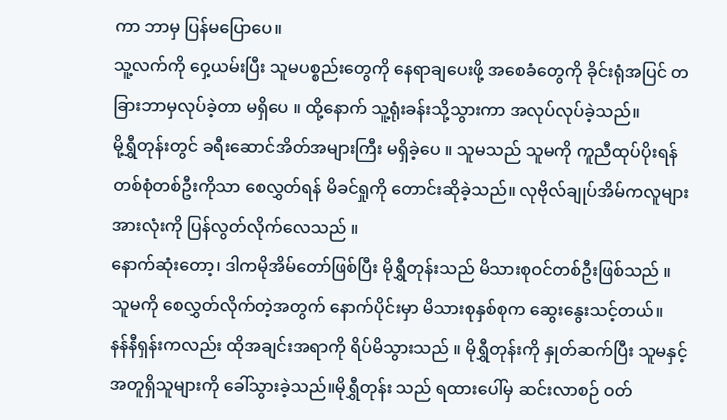ကာ ဘာမှ ပြန်မပြောပေ။
သူ့လက်ကို ဝှေ့ယမ်းပြီး သူမပစ္စည်းတွေကို နေရာချပေးဖို့ အစေခံတွေကို ခိုင်းရုံအပြင် တခြားဘာမှလုပ်ခဲ့တာ မရှိပေ ။ ထို့နောက် သူ့ရုံးခန်းသို့သွားကာ အလုပ်လုပ်ခဲ့သည်။
မို့ရွှီတုန်းတွင် ခရီးဆောင်အိတ်အများကြီး မရှိခဲ့ပေ ။ သူမသည် သူမကို ကူညီထုပ်ပိုးရန် တစ်စုံတစ်ဦးကိုသာ စေလွှတ်ရန် မိခင်ရှုကို တောင်းဆိုခဲ့သည်။ လုဗိုလ်ချုပ်အိမ်ကလူများအားလုံးကို ပြန်လွတ်လိုက်လေသည် ။
နောက်ဆုံးတော့၊ ဒါကမိုအိမ်တော်ဖြစ်ပြီး မိုရွှီတုန်းသည် မိသားစုဝင်တစ်ဦးဖြစ်သည် ။ သူမကို စေလွှတ်လိုက်တဲ့အတွက် နောက်ပိုင်းမှာ မိသားစုနှစ်စုက ဆွေးနွေးသင့်တယ်။
နန်နီရှန်းကလည်း ထိုအချင်းအရာကို ရိပ်မိသွားသည် ။ မိုရွှီတုန်းကို နှုတ်ဆက်ပြီး သူမနှင့် အတူရှိသူများကို ခေါ်သွားခဲ့သည်။မိုရွှီတုန်း သည် ရထားပေါ်မှ ဆင်းလာစဉ် ဝတ်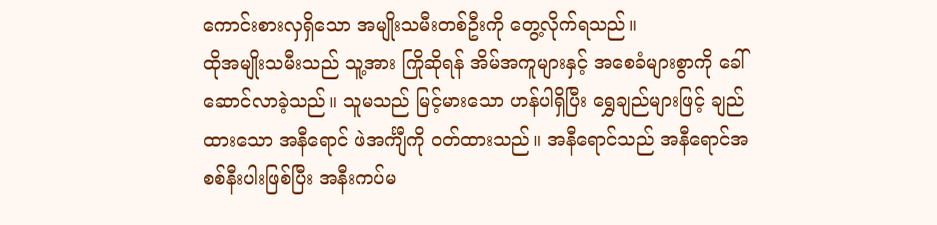ကောင်းစားလှရှိသော အမျိုးသမီးတစ်ဦးကို တွေ့လိုက်ရသည်။
ထိုအမျိုးသမီးသည် သူ့အား ကြိုဆိုရန် အိမ်အကူများနှင့် အစေခံများစွာကို ခေါ်ဆောင်လာခဲ့သည်။ သူမသည် မြင့်မားသော ဟန်ပါရှိပြီး ရွှေချည်များဖြင့် ချည်ထားသော အနီရောင် ဖဲအင်္ကျီကို ၀တ်ထားသည်။ အနီရောင်သည် အနီရောင်အစစ်နီးပါးဖြစ်ပြီး အနီးကပ်မ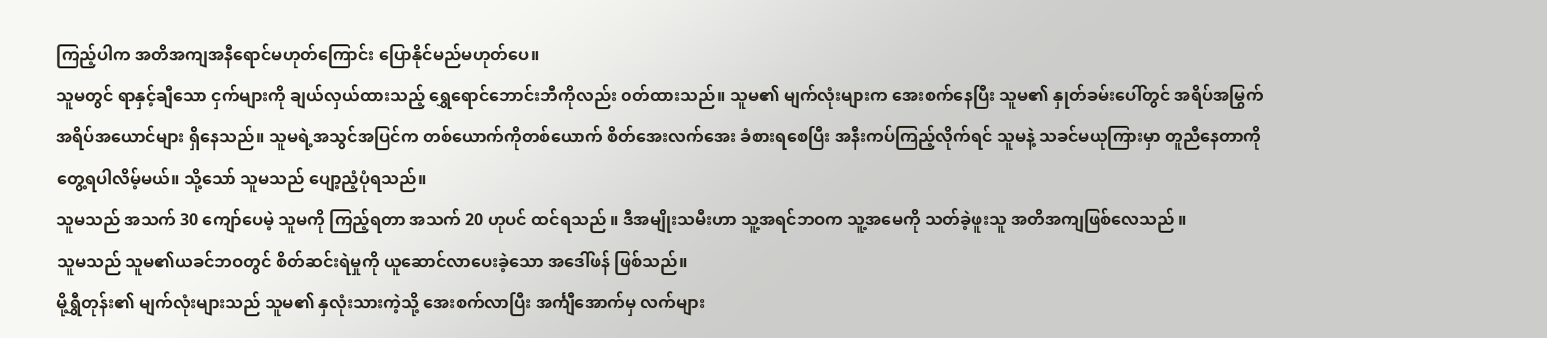ကြည့်ပါက အတိအကျအနီရောင်မဟုတ်ကြောင်း ပြောနိုင်မည်မဟုတ်ပေ။
သူမတွင် ရာနှင့်ချီသော ငှက်များကို ချယ်လှယ်ထားသည့် ရွှေရောင်ဘောင်းဘီကိုလည်း ၀တ်ထားသည်။ သူမ၏ မျက်လုံးများက အေးစက်နေပြီး သူမ၏ နှုတ်ခမ်းပေါ်တွင် အရိပ်အမြွက် အရိပ်အယောင်များ ရှိနေသည်။ သူမရဲ့အသွင်အပြင်က တစ်ယောက်ကိုတစ်ယောက် စိတ်အေးလက်အေး ခံစားရစေပြီး အနီးကပ်ကြည့်လိုက်ရင် သူမနဲ့ သခင်မယုကြားမှာ တူညီနေတာကို တွေ့ရပါလိမ့်မယ်။ သို့သော် သူမသည် ပျော့ညံ့ပုံရသည်။
သူမသည် အသက် 30 ကျော်ပေမဲ့ သူမကို ကြည့်ရတာ အသက် 20 ဟုပင် ထင်ရသည် ။ ဒီအမျိုးသမီးဟာ သူ့အရင်ဘဝက သူ့အမေကို သတ်ခဲ့ဖူးသူ အတိအကျဖြစ်လေသည် ။
သူမသည် သူမ၏ယခင်ဘဝတွင် စိတ်ဆင်းရဲမှုကို ယူဆောင်လာပေးခဲ့သော အဒေါ်ဖန် ဖြစ်သည်။
မို့ရွှီတုန်း၏ မျက်လုံးများသည် သူမ၏ နှလုံးသားကဲ့သို့ အေးစက်လာပြီး အင်္ကျီအောက်မှ လက်များ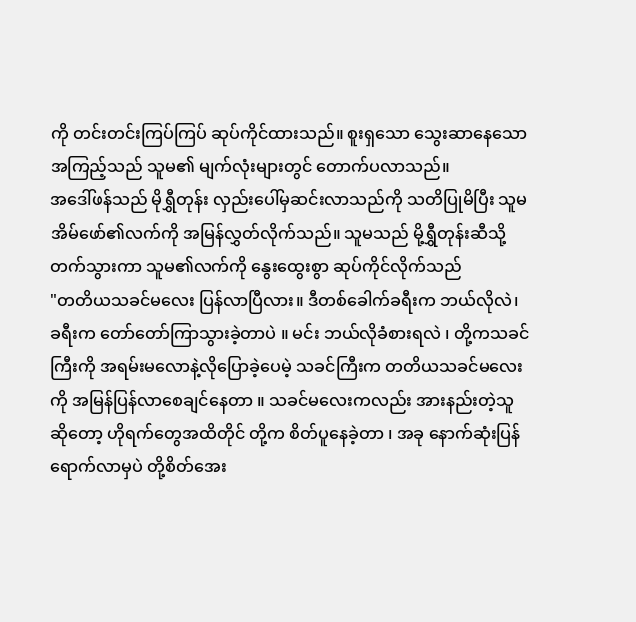ကို တင်းတင်းကြပ်ကြပ် ဆုပ်ကိုင်ထားသည်။ စူးရှသော သွေးဆာနေသော အကြည့်သည် သူမ၏ မျက်လုံးများတွင် တောက်ပလာသည်။
အဒေါ်ဖန်သည် မိုရွှီတုန်း လှည်းပေါ်မှဆင်းလာသည်ကို သတိပြုမိပြီး သူမအိမ်ဖော်၏လက်ကို အမြန်လွှတ်လိုက်သည်။ သူမသည် မို့ရွှီတုန်းဆီသို့ တက်သွားကာ သူမ၏လက်ကို နွေးထွေးစွာ ဆုပ်ကိုင်လိုက်သည်
"တတိယသခင်မလေး ပြန်လာပြီလား။ ဒီတစ်ခေါက်ခရီးက ဘယ်လိုလဲ၊ ခရီးက တော်တော်ကြာသွားခဲ့တာပဲ ။ မင်း ဘယ်လိုခံစားရလဲ ၊ တို့ကသခင်ကြီးကို အရမ်းမလောနဲ့လိုပြောခဲ့ပေမဲ့ သခင်ကြီးက တတိယသခင်မလေးကို အမြန်ပြန်လာစေချင်နေတာ ။ သခင်မလေးကလည်း အားနည်းတဲ့သူဆိုတော့ ဟိုရက်တွေအထိတိုင် တို့က စိတ်ပူနေခဲ့တာ ၊ အခု နောက်ဆုံးပြန်ရောက်လာမှပဲ တို့စိတ်အေး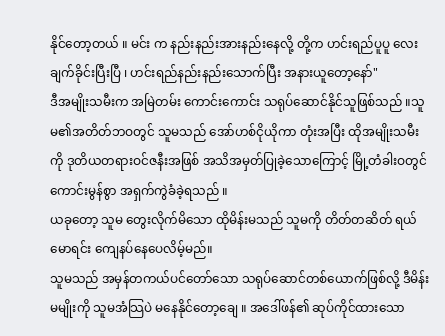နိုင်တော့တယ် ။ မင်း က နည်းနည်းအားနည်းနေလို့ တို့က ဟင်းရည်ပူပူ လေးချက်ခိုင်းပြီးပြီ ၊ ဟင်းရည်နည်းနည်းသောက်ပြီး အနားယူတော့နော်"
ဒီအမျိုးသမီးက အမြဲတမ်း ကောင်းကောင်း သရုပ်ဆောင်နိုင်သူဖြစ်သည် ။သူမ၏အတိတ်ဘဝတွင် သူမသည် အော်ဟစ်ငိုယိုကာ တုံးအပြီး ထိုအမျိုးသမီးကို ဒုတိယတရားဝင်ဇနီးအဖြစ် အသိအမှတ်ပြုခဲ့သောကြောင့် မြို့တံခါးဝတွင် ကောင်းမွန်စွာ အရှက်ကွဲခံခဲ့ရသည် ။
ယခုတော့ သူမ တွေးလိုက်မိသော ထိုမိန်းမသည် သူမကို တိတ်တဆိတ် ရယ်မောရင်း ကျေနပ်နေပေလိမ့်မည်။
သူမသည် အမှန်တကယ်ပင်တော်သော သရုပ်ဆောင်တစ်ယောက်ဖြစ်လို့ ဒီမိန်းမမျိုးကို သူမအံသြပဲ မနေနိုင်တော့ချေ ။ အဒေါ်ဖန်၏ ဆုပ်ကိုင်ထားသော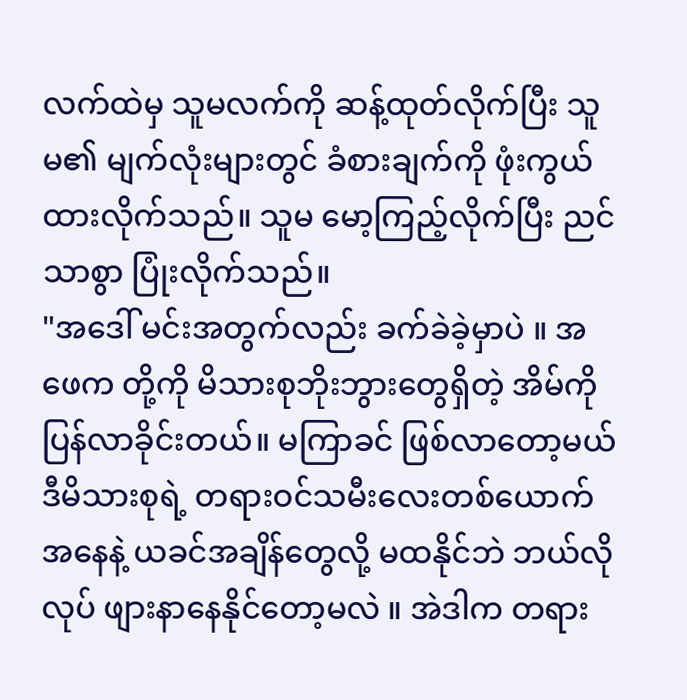လက်ထဲမှ သူမလက်ကို ဆန့်ထုတ်လိုက်ပြီး သူမ၏ မျက်လုံးများတွင် ခံစားချက်ကို ဖုံးကွယ်ထားလိုက်သည်။ သူမ မော့ကြည့်လိုက်ပြီး ညင်သာစွာ ပြုံးလိုက်သည်။
"အဒေါ် မင်းအတွက်လည်း ခက်ခဲခဲ့မှာပဲ ။ အဖေက တို့ကို မိသားစုဘိုးဘွားတွေရှိတဲ့ အိမ်ကိုပြန်လာခိုင်းတယ်။ မကြာခင် ဖြစ်လာတော့မယ် ဒီမိသားစုရဲ့ တရားဝင်သမီးလေးတစ်ယောက် အနေနဲ့ ယခင်အချိန်တွေလို့ မထနိုင်ဘဲ ဘယ်လိုလုပ် ဖျားနာနေနိုင်တော့မလဲ ။ အဲဒါက တရား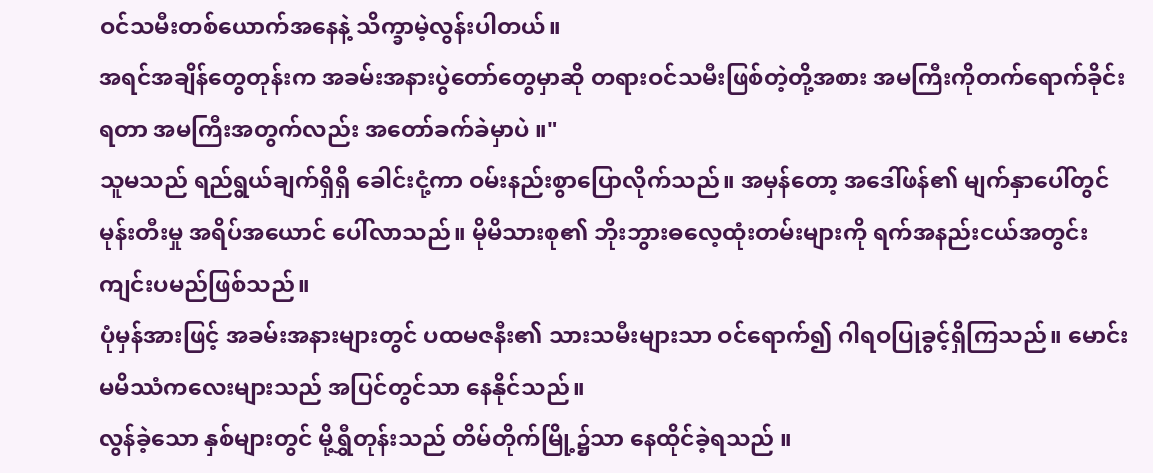ဝင်သမီးတစ်ယောက်အနေနဲ့ သိက္ခာမဲ့လွန်းပါတယ်။
အရင်အချိန်တွေတုန်းက အခမ်းအနားပွဲတော်တွေမှာဆို တရားဝင်သမီးဖြစ်တဲ့တို့အစား အမကြီးကိုတက်ရောက်ခိုင်းရတာ အမကြီးအတွက်လည်း အတော်ခက်ခဲမှာပဲ ။"
သူမသည် ရည်ရွယ်ချက်ရှိရှိ ခေါင်းငုံ့ကာ ဝမ်းနည်းစွာပြောလိုက်သည်။ အမှန်တော့ အဒေါ်ဖန်၏ မျက်နှာပေါ်တွင် မုန်းတီးမှု အရိပ်အယောင် ပေါ်လာသည်။ မိုမိသားစု၏ ဘိုးဘွားဓလေ့ထုံးတမ်းများကို ရက်အနည်းငယ်အတွင်း ကျင်းပမည်ဖြစ်သည်။
ပုံမှန်အားဖြင့် အခမ်းအနားများတွင် ပထမဇနီး၏ သားသမီးများသာ ဝင်ရောက်၍ ဂါရဝပြုခွင့်ရှိကြသည်။ မောင်းမမိဿံကလေးများသည် အပြင်တွင်သာ နေနိုင်သည်။
လွန်ခဲ့သော နှစ်များတွင် မို့ရွှီတုန်းသည် တိမ်တိုက်မြို့၌သာ နေထိုင်ခဲ့ရသည် ။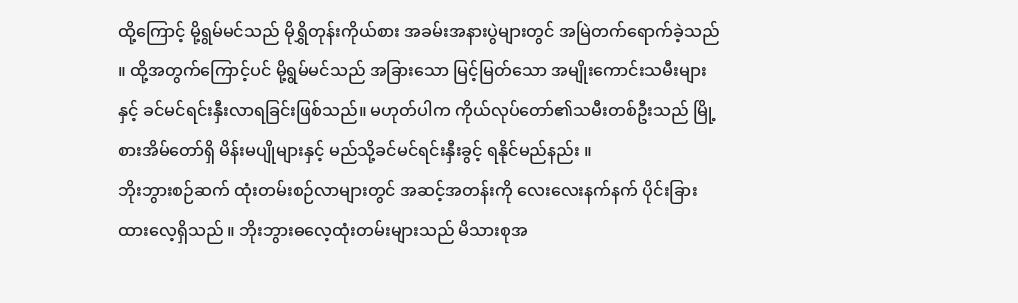ထို့ကြောင့် မို့ရွမ်မင်သည် မိုရွှိတုန်းကိုယ်စား အခမ်းအနားပွဲများတွင် အမြဲတက်ရောက်ခဲ့သည် ။ ထို့အတွက်ကြောင့်ပင် မို့ရွမ်မင်သည် အခြားသော မြင့်မြတ်သော အမျိုးကောင်းသမီးများနှင့် ခင်မင်ရင်းနှီးလာရခြင်းဖြစ်သည်။ မဟုတ်ပါက ကိုယ်လုပ်တော်၏သမီးတစ်ဦးသည် မြို့စားအိမ်တော်ရှိ မိန်းမပျိုများနှင့် မည်သို့ခင်မင်ရင်းနှီးခွင့် ရနိုင်မည်နည်း ။
ဘိုးဘွားစဉ်ဆက် ထုံးတမ်းစဉ်လာများတွင် အဆင့်အတန်းကို လေးလေးနက်နက် ပိုင်းခြားထားလေ့ရှိသည် ။ ဘိုးဘွားဓလေ့ထုံးတမ်းများသည် မိသားစုအ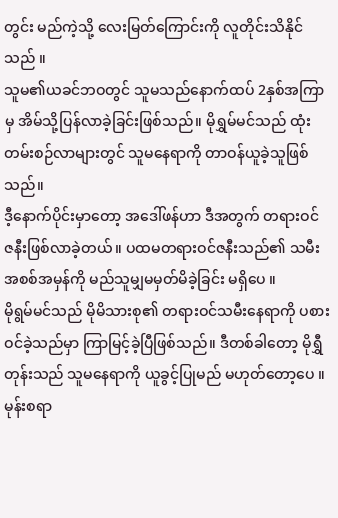တွင်း မည်ကဲ့သို့ လေးမြတ်ကြောင်းကို လူတိုင်းသိနိုင်သည် ။
သူမ၏ယခင်ဘဝတွင် သူမသည်နောက်ထပ် 2နှစ်အကြာမှ အိမ်သို့ပြန်လာခဲ့ခြင်းဖြစ်သည်။ မိုရွှမ်မင်သည် ထုံးတမ်းစဉ်လာများတွင် သူမနေရာကို တာဝန်ယူခဲ့သူဖြစ်သည်။
ဒီ့နောက်ပိုင်းမှာတော့ အဒေါ်ဖန်ဟာ ဒီအတွက် တရားဝင် ဇနီးဖြစ်လာခဲ့တယ်။ ပထမတရားဝင်ဇနီးသည်၏ သမီးအစစ်အမှန်ကို မည်သူမျှမမှတ်မိခဲ့ခြင်း မရှိပေ ။
မိုရွမ်မင်သည် မိုမိသားစု၏ တရားဝင်သမီးနေရာကို ပစားဝင်ခဲ့သည်မှာ ကြာမြင့်ခဲ့ပြီဖြစ်သည်။ ဒီတစ်ခါတော့ မိုရွှီတုန်းသည် သူမနေရာကို ယူခွင့်ပြုမည် မဟုတ်တော့ပေ ။
မုန်းစရာ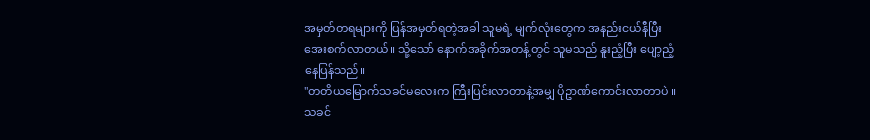အမှတ်တရများကို ပြန်အမှတ်ရတဲ့အခါ သူမရဲ့ မျက်လုံးတွေက အနည်းငယ်နီပြီး အေးစက်လာတယ်။ သို့သော် နောက်အခိုက်အတန့်တွင် သူမသည် နူးညံ့ပြီး ပျော့ညံ့နေပြန်သည်။
"တတိယမြောက်သခင်မလေးက ကြီးပြင်းလာတာနဲ့အမျှ ပိုဥာဏ်ကောင်းလာတာပဲ ။ သခင်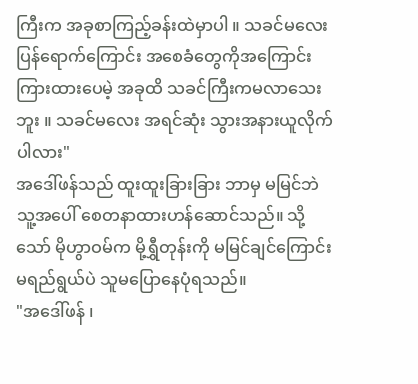ကြီးက အခုစာကြည့်ခန်းထဲမှာပါ ။ သခင်မလေးပြန်ရောက်ကြောင်း အစေခံတွေကိုအကြောင်းကြားထားပေမဲ့ အခုထိ သခင်ကြီးကမလာသေးဘူး ။ သခင်မလေး အရင်ဆုံး သွားအနားယူလိုက်ပါလား"
အဒေါ်ဖန်သည် ထူးထူးခြားခြား ဘာမှ မမြင်ဘဲ သူ့အပေါ် စေတနာထားဟန်ဆောင်သည်။ သို့သော် မိုဟွာဝမ်က မို့ရွှီတုန်းကို မမြင်ချင်ကြောင်း မရည်ရွယ်ပဲ သူမပြောနေပုံရသည်။
"အဒေါ်ဖန် ၊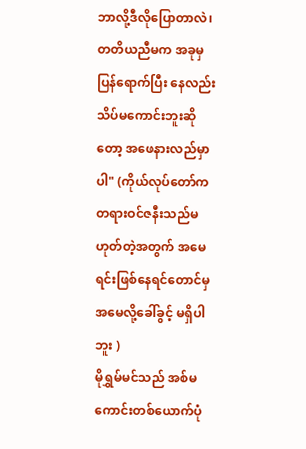ဘာလို့ဒီလိုပြောတာလဲ၊ တတိယညီမက အခုမှပြန်ရောက်ပြီး နေလည်းသိပ်မကောင်းဘူးဆိုတော့ အဖေနားလည်မှာပါ" (ကိုယ်လုပ်တော်က တရားဝင်ဇနီးသည်မဟုတ်တဲ့အတွက် အမေရင်းဖြစ်နေရင်တောင်မှ အမေလို့ခေါ်ခွင့် မရှိပါဘူး )
မိုရွှမ်မင်သည် အစ်မကောင်းတစ်ယောက်ပုံ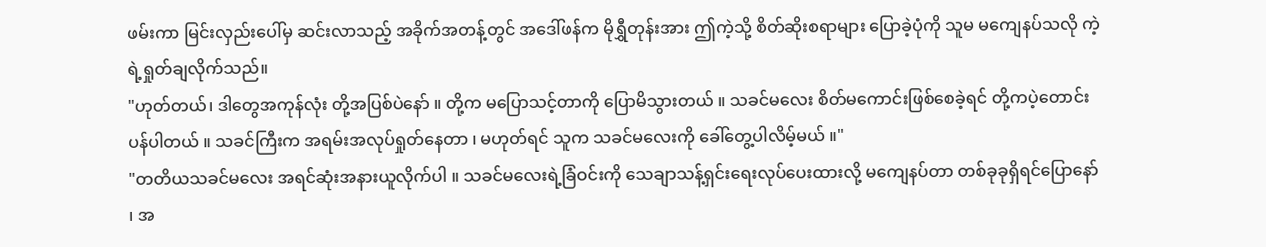ဖမ်းကာ မြင်းလှည်းပေါ်မှ ဆင်းလာသည့် အခိုက်အတန့်တွင် အဒေါ်ဖန်က မိုရွှီတုန်းအား ဤကဲ့သို့ စိတ်ဆိုးစရာများ ပြောခဲ့ပုံကို သူမ မကျေနပ်သလို ကဲ့ရဲ့ရှုတ်ချလိုက်သည်။
"ဟုတ်တယ်၊ ဒါတွေအကုန်လုံး တို့အပြစ်ပဲနော် ။ တို့က မပြောသင့်တာကို ပြောမိသွားတယ် ။ သခင်မလေး စိတ်မကောင်းဖြစ်စေခဲ့ရင် တို့ကပဲ့တောင်းပန်ပါတယ် ။ သခင်ကြီးက အရမ်းအလုပ်ရှုတ်နေတာ ၊ မဟုတ်ရင် သူက သခင်မလေးကို ခေါ်တွေ့ပါလိမ့်မယ် ။"
"တတိယသခင်မလေး အရင်ဆုံးအနားယူလိုက်ပါ ။ သခင်မလေးရဲ့ခြံဝင်းကို သေချာသန့်ရှင်းရေးလုပ်ပေးထားလို့ မကျေနပ်တာ တစ်ခုခုရှိရင်ပြောနော် ၊ အ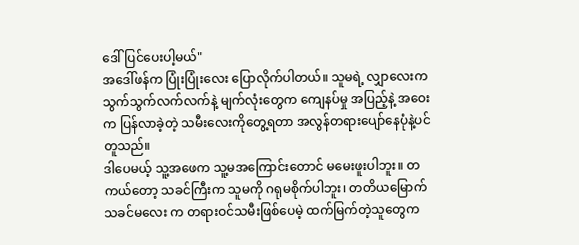ဒေါ်ပြင်ပေးပါ့မယ်"
အဒေါ်ဖန်က ပြုံးပြုံးလေး ပြောလိုက်ပါတယ်။ သူမရဲ့ လျှာလေးက သွက်သွက်လက်လက်နဲ့ မျက်လုံးတွေက ကျေနပ်မှု အပြည့်နဲ့ အဝေးက ပြန်လာခဲ့တဲ့ သမီးလေးကိုတွေ့ရတာ အလွန်တရားပျော်နေပုံနဲ့ပင် တူသည်။
ဒါပေမယ့် သူ့အဖေက သူ့မအကြောင်းတောင် မမေးဖူးပါဘူး။ တကယ်တော့ သခင်ကြီးက သူမကို ဂရုမစိုက်ပါဘူး၊ တတိယမြောက်သခင်မလေး က တရားဝင်သမီးဖြစ်ပေမဲ့ ထက်မြက်တဲ့သူတွေက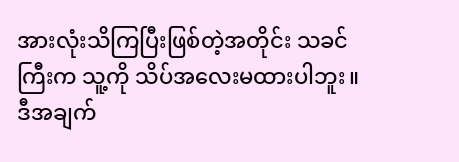အားလုံးသိကြပြီးဖြစ်တဲ့အတိုင်း သခင်ကြီးက သူ့ကို သိပ်အလေးမထားပါဘူး။ ဒီအချက်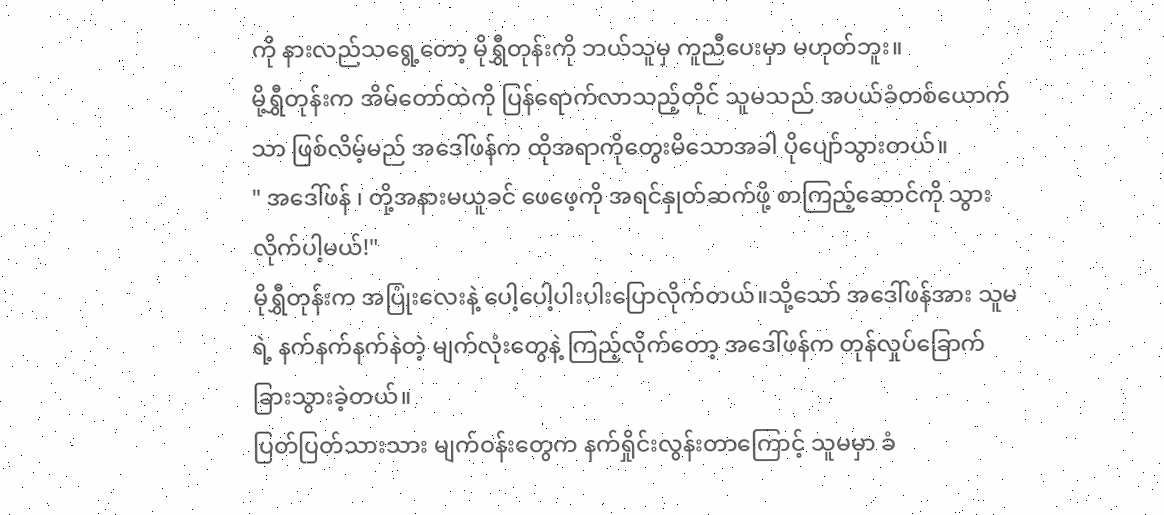ကို နားလည်သရွေ့တော့ မိုရွှီတုန်းကို ဘယ်သူမှ ကူညီပေးမှာ မဟုတ်ဘူး။
မို့ရွှီတုန်းက အိမ်တော်ထဲကို ပြန်ရောက်လာသည့်တိုင် သူမသည် အပယ်ခံတစ်ယောက်သာ ဖြစ်လိမ့်မည် အဒေါ်ဖန်က ထိုအရာကိုတွေးမိသောအခါ ပိုပျော်သွားတယ်။
" အဒေါ်ဖန် ၊ တို့အနားမယူခင် ဖေဖေ့ကို အရင်နှုတ်ဆက်ဖို့ စာကြည့်ဆောင်ကို သွားလိုက်ပါ့မယ်!"
မိုရွှီတုန်းက အပြုံးလေးနဲ့ ပေါ့ပေါ့ပါးပါးပြောလိုက်တယ်။သို့သော် အဒေါ်ဖန်အား သူမရဲ့ နက်နက်နက်နဲတဲ့ မျက်လုံးတွေနဲ့ ကြည့်လိုက်တော့ အဒေါ်ဖန်က တုန်လှုပ်ခြောက်ခြားသွားခဲ့တယ်။
ပြတ်ပြတ်သားသား မျက်ဝန်းတွေက နက်ရှိုင်းလွန်းတာကြောင့် သူမမှာ ခံ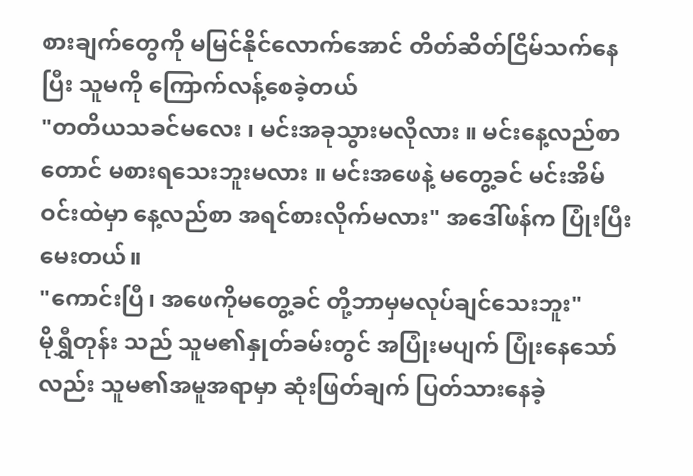စားချက်တွေကို မမြင်နိုင်လောက်အောင် တိတ်ဆိတ်ငြိမ်သက်နေပြီး သူမကို ကြောက်လန့်စေခဲ့တယ်
"တတိယသခင်မလေး ၊ မင်းအခုသွားမလိုလား ။ မင်းနေ့လည်စာတောင် မစားရသေးဘူးမလား ။ မင်းအဖေနဲ့ မတွေ့ခင် မင်းအိမ်ဝင်းထဲမှာ နေ့လည်စာ အရင်စားလိုက်မလား" အဒေါ်ဖန်က ပြုံးပြီးမေးတယ်။
"ကောင်းပြီ၊ အဖေကိုမတွေ့ခင် တို့ဘာမှမလုပ်ချင်သေးဘူး"
မိုရွှီတုန်း သည် သူမ၏နှုတ်ခမ်းတွင် အပြုံးမပျက် ပြုံးနေသော်လည်း သူမ၏အမူအရာမှာ ဆုံးဖြတ်ချက် ပြတ်သားနေခဲ့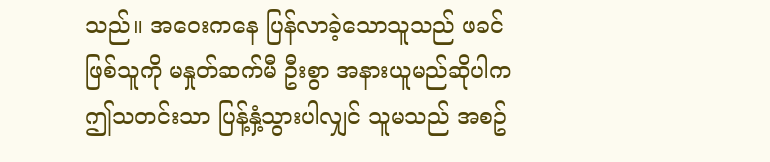သည်။ အဝေးကနေ ပြန်လာခဲ့သောသူသည် ဖခင်ဖြစ်သူကို မနှုတ်ဆက်မီ ဦးစွာ အနားယူမည်ဆိုပါက ဤသတင်းသာ ပြန့်နှံ့သွားပါလျှင် သူမသည် အစဥ်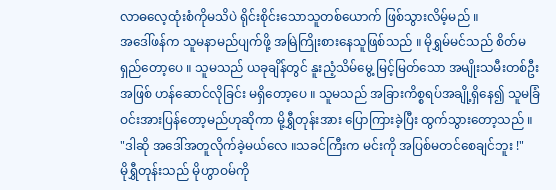လာဓလေ့ထုံးစံကိုမသိပဲ ရိုင်းစိုင်းသောသူတစ်ယောက် ဖြစ်သွားလိမ့်မည် ။
အဒေါ်ဖန်က သူမနာမည်ပျက်ဖို့ အမြဲကြိုးစားနေသူဖြစ်သည် ။ မိုရွှမ်မင်သည် စိတ်မရှည်တော့ပေ ။ သူမသည် ယခုချိန်တွင် နူးညံ့သိမ်မွေ့ မြင့်မြတ်သော အမျိုးသမီးတစ်ဦးအဖြစ် ဟန်ဆောင်လိုခြင်း မရှိတော့ပေ ။ သူမသည် အခြားကိစ္စရပ်အချို့ရှိနေ၍ သူမခြံဝင်းအားပြန်တော့မည်ဟုဆိုကာ မို့ရွှီတုန်းအား ပြောကြားခဲ့ပြီး ထွက်သွားတော့သည် ။
"ဒါဆို အဒေါ်အတူလိုက်ခဲ့မယ်လေ ။သခင်ကြီးက မင်းကို အပြစ်မတင်စေချင်ဘူး !"
မိုရွှီတုန်းသည် မိုဟွာဝမ်ကို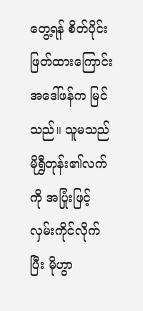တွေ့ရန် စိတ်ပိုင်းဖြတ်ထားကြောင်း အဒေါ်ဖန်က မြင်သည်။ သူမသည် မိုရွှီတုန်း၏လက်ကို အပြုံးဖြင့် လှမ်းကိုင်လိုက်ပြီး မိုဟွာ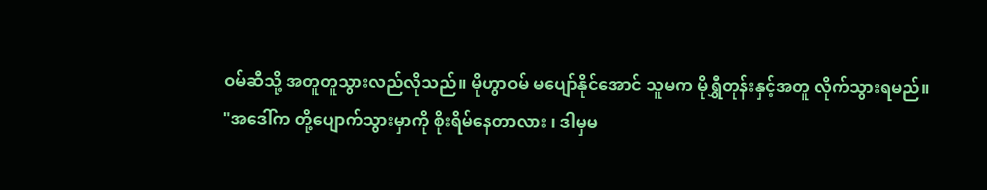ဝမ်ဆီသို့ အတူတူသွားလည်လိုသည်။ မိုဟွာဝမ် မပျော်နိုင်အောင် သူမက မိုရွှီတုန်းနှင့်အတူ လိုက်သွားရမည်။
"အဒေါ်က တို့ပျောက်သွားမှာကို စိုးရိမ်နေတာလား ၊ ဒါမှမ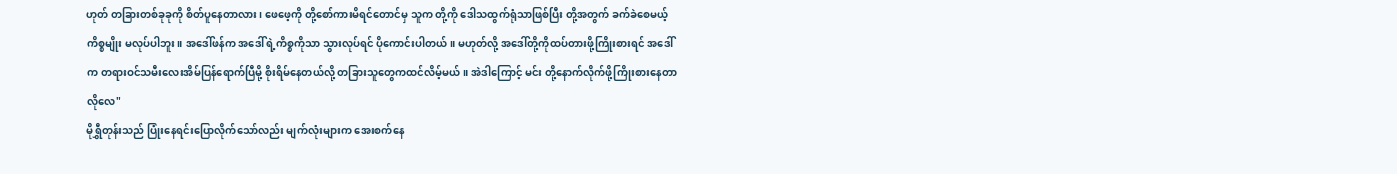ဟုတ် တခြားတစ်ခုခုကို စိတ်ပူနေတာလား၊ ဖေဖေ့ကို တို့စော်ကားမိရင်တောင်မှ သူက တို့ကို ဒေါသထွက်ရုံသာဖြစ်ပြီး တို့အတွက် ခက်ခဲစေမယ့် ကိစ္စမျိုး မလုပ်ပါဘူး။ အဒေါ်ဖန်က အဒေါ်ရဲ့ကိစ္စကိုသာ သွားလုပ်ရင် ပိုကောင်းပါတယ်။ မဟုတ်လို့ အဒေါ်တို့ကိုထပ်တားဖို့ကြိုးစားရင် အဒေါ်က တရားဝင်သမီးလေးအိမ်ပြန်ရောက်ပြီမို့ စိုးရိမ်နေတယ်လို့ တခြားသူတွေကထင်လိမ့်မယ်။ အဲဒါကြောင့် မင်း တို့နောက်လိုက်ဖို့ကြိုးစားနေတာလိုလေ"
မိုရွှီတုန်းသည် ပြုံးနေရင်းပြောလိုက်သော်လည်း မျက်လုံးများက အေးစက်နေ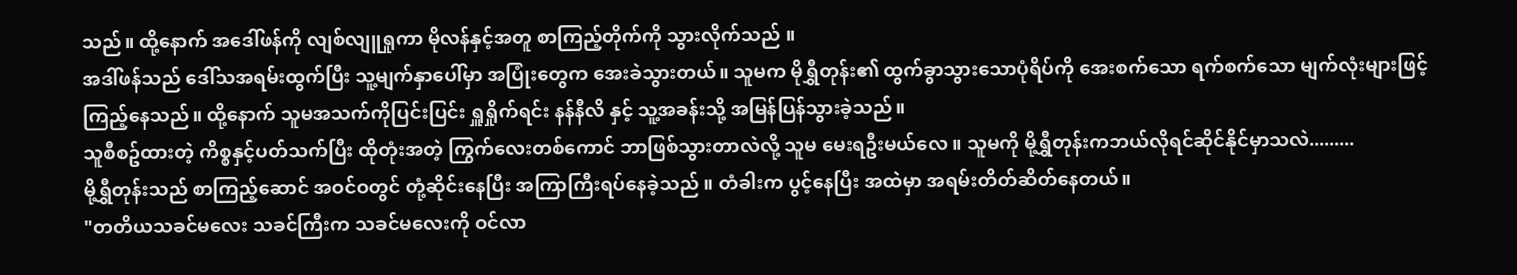သည်။ ထို့နောက် အဒေါ်ဖန်ကို လျစ်လျူရှုကာ မိုလန်နှင့်အတူ စာကြည့်တိုက်ကို သွားလိုက်သည် ။
အဒါ်ဖန်သည် ဒေါ်သအရမ်းထွက်ပြီး သူ့မျက်နှာပေါ်မှာ အပြုံးတွေက အေးခဲသွားတယ်။ သူမက မိုရွှီတုန်း၏ ထွက်ခွာသွားသောပုံရိပ်ကို အေးစက်သော ရက်စက်သော မျက်လုံးများဖြင့် ကြည့်နေသည်။ ထို့နောက် သူမအသက်ကိုပြင်းပြင်း ရှူရှိုက်ရင်း နန်နီလိ နှင့် သူ့အခန်းသို့ အမြန်ပြန်သွားခဲ့သည်။
သူစီစဥ်ထားတဲ့ ကိစ္စနှင့်ပတ်သက်ပြီး ထိုတုံးအတဲ့ ကြွက်လေးတစ်ကောင် ဘာဖြစ်သွားတာလဲလို့ သူမ မေးရဦးမယ်လေ ။ သူမကို မို့ရွှီတုန်းကဘယ်လိုရင်ဆိုင်နိုင်မှာသလဲ.........
မို့ရွှီတုန်းသည် စာကြည့်ဆောင် အဝင်ဝတွင် တုံ့ဆိုင်းနေပြီး အကြာကြီးရပ်နေခဲ့သည် ။ တံခါးက ပွင့်နေပြီး အထဲမှာ အရမ်းတိတ်ဆိတ်နေတယ်။
"တတိယသခင်မလေး သခင်ကြီးက သခင်မလေးကို ဝင်လာ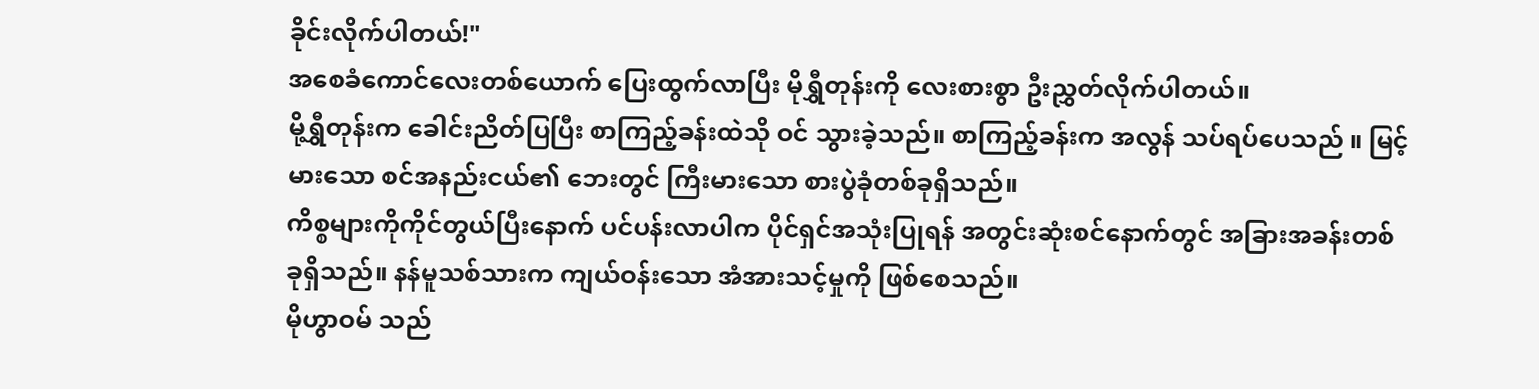ခိုင်းလိုက်ပါတယ်!"
အစေခံကောင်လေးတစ်ယောက် ပြေးထွက်လာပြီး မိုရွှီတုန်းကို လေးစားစွာ ဦးညွှတ်လိုက်ပါတယ်။
မို့ရွှီတုန်းက ခေါင်းညိတ်ပြပြီး စာကြည့်ခန်းထဲသို ဝင် သွားခဲ့သည်။ စာကြည့်ခန်းက အလွန် သပ်ရပ်ပေသည် ။ မြင့်မားသော စင်အနည်းငယ်၏ ဘေးတွင် ကြီးမားသော စားပွဲခုံတစ်ခုရှိသည်။
ကိစ္စများကိုကိုင်တွယ်ပြီးနောက် ပင်ပန်းလာပါက ပိုင်ရှင်အသုံးပြုရန် အတွင်းဆုံးစင်နောက်တွင် အခြားအခန်းတစ်ခုရှိသည်။ နန်မူသစ်သားက ကျယ်ဝန်းသော အံအားသင့်မှုကို ဖြစ်စေသည်။
မိုဟွာဝမ် သည်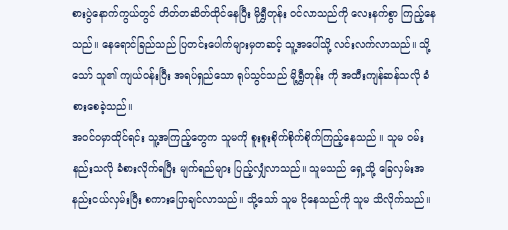စားပွဲနောက်ကွယ်တွင် တိတ်တဆိတ်ထိုင်နေပြီး မိုရွှီတုန်း ဝင်လာသည်ကို လေးနက်စွာ ကြည့်နေသည်။ နေရောင်ခြည်သည် ပြတင်းပေါက်များမှတဆင့် သူ့အပေါ်သို့ လင်းလက်လာသည်။ သို့သော် သူ၏ ကျယ်ဝန်းပြီး အရပ်ရှည်သော ရုပ်သွင်သည် မို့ရွှီတုန်း ကို အထီးကျန်ဆန်သလို ခံစားစေခဲ့သည်။
အဝင်ဝမှာထိုင်ရင်း သူ့အကြည့်တွေက သူမကို စူးစူးစိုက်စိုက်စိုက်ကြည့်နေသည် ။ သူမ ဝမ်းနည်းသလို ခံစားလိုက်ရပြီး မျက်ရည်များ ပြည့်လျှံလာသည်။ သူမသည် ရှေ့သို့ ခြေလှမ်းအနည်းငယ်လှမ်းပြီး စကားပြောချင်လာသည်။ သို့သော် သူမ ငိုနေသည်ကို သူမ သိလိုက်သည်။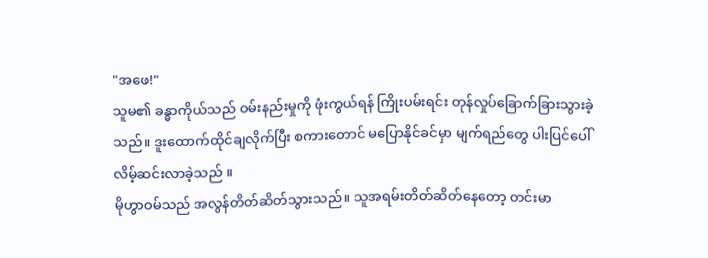"အဖေ!"
သူမ၏ ခန္ဓာကိုယ်သည် ဝမ်းနည်းမှုကို ဖုံးကွယ်ရန် ကြိုးပမ်းရင်း တုန်လှုပ်ခြောက်ခြားသွားခဲ့သည်။ ဒူးထောက်ထိုင်ချလိုက်ပြီး စကားတောင် မပြောနိုင်ခင်မှာ မျက်ရည်တွေ ပါးပြင်ပေါ် လိမ့်ဆင်းလာခဲ့သည် ။
မိုဟွာဝမ်သည် အလွန်တိတ်ဆိတ်သွားသည်။ သူအရမ်းတိတ်ဆိတ်နေတော့ တင်းမာ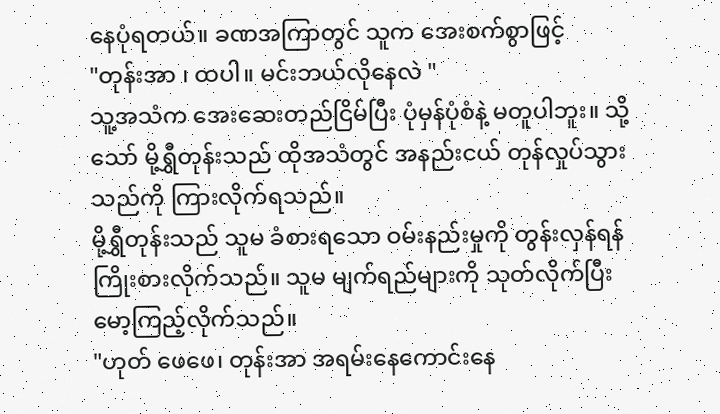နေပုံရတယ်။ ခဏအကြာတွင် သူက အေးစက်စွာဖြင့်
"တုန်းအာ ၊ ထပါ။ မင်းဘယ်လိုနေလဲ "
သူ့အသံက အေးဆေးတည်ငြိမ်ပြီး ပုံမှန်ပုံစံနဲ့ မတူပါဘူး။ သို့သော် မို့ရွှီတုန်းသည် ထိုအသံတွင် အနည်းငယ် တုန်လှုပ်သွားသည်ကို ကြားလိုက်ရသည်။
မို့ရွှီတုန်းသည် သူမ ခံစားရသော ဝမ်းနည်းမှုကို တွန်းလှန်ရန် ကြိုးစားလိုက်သည်။ သူမ မျက်ရည်များကို သုတ်လိုက်ပြီး မော့ကြည့်လိုက်သည်။
"ဟုတ် ဖေဖေ၊ တုန်းအာ အရမ်းနေကောင်းနေ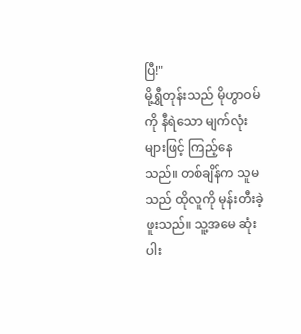ပြီ!"
မို့ရွှီတုန်းသည် မိုဟွာဝမ်ကို နီရဲသော မျက်လုံးများဖြင့် ကြည့်နေသည်။ တစ်ချိန်က သူမသည် ထိုလူကို မုန်းတီးခဲ့ဖူးသည်။ သူ့အမေ ဆုံးပါး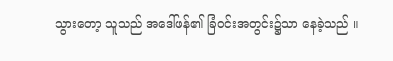သွားတော့ သူသည် အဒေါ်ဖန်၏ ခြံဝင်းအတွင်း၌သာ နေခဲ့သည် ။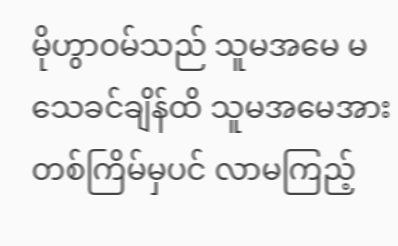မိုဟွာဝမ်သည် သူမအမေ မသေခင်ချိန်ထိ သူမအမေအား တစ်ကြိမ်မှပင် လာမကြည့်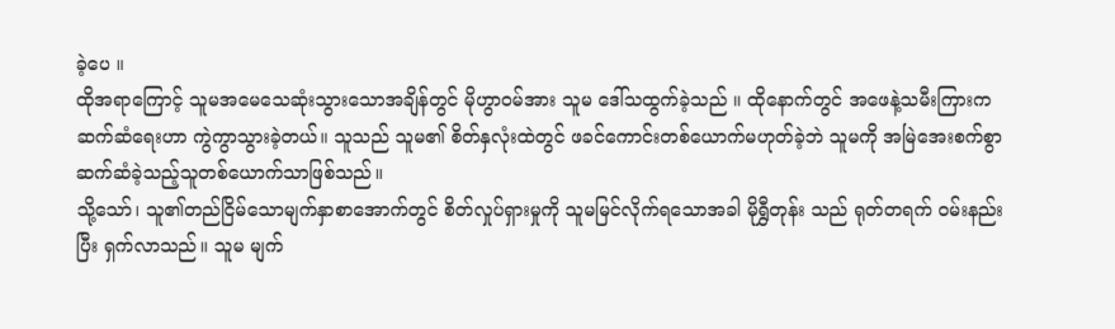ခဲ့ပေ ။
ထိုအရာကြောင့် သူမအမေသေဆုံးသွားသောအချိန်တွင် မိုဟွာဝမ်အား သူမ ဒေါ်သထွက်ခဲ့သည် ။ ထိုနောက်တွင် အဖေနဲ့သမီးကြားက ဆက်ဆံရေးဟာ ကွဲကွာသွားခဲ့တယ်။ သူသည် သူမ၏ စိတ်နှလုံးထဲတွင် ဖခင်ကောင်းတစ်ယောက်မဟုတ်ခဲ့ဘဲ သူမကို အမြဲအေးစက်စွာ ဆက်ဆံခဲ့သည့်သူတစ်ယောက်သာဖြစ်သည်။
သို့သော်၊ သူ၏တည်ငြိမ်သောမျက်နှာစာအောက်တွင် စိတ်လှုပ်ရှားမှုကို သူမမြင်လိုက်ရသောအခါ မိုရွှီတုန်း သည် ရုတ်တရက် ဝမ်းနည်းပြီး ရှက်လာသည်။ သူမ မျက်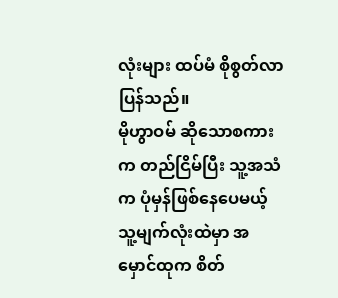လုံးများ ထပ်မံ စိုစွတ်လာပြန်သည်။
မိုဟွာဝမ် ဆိုသောစကားက တည်ငြိမ်ပြီး သူ့အသံက ပုံမှန်ဖြစ်နေပေမယ့် သူ့မျက်လုံးထဲမှာ အမှောင်ထုက စိတ်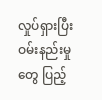လှုပ်ရှားပြီး ဝမ်းနည်းမှုတွေ ပြည့်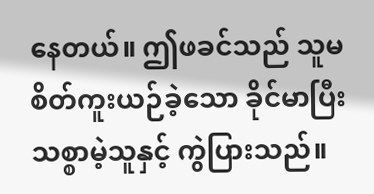နေတယ်။ ဤဖခင်သည် သူမစိတ်ကူးယဉ်ခဲ့သော ခိုင်မာပြီး သစ္စာမဲ့သူနှင့် ကွဲပြားသည်။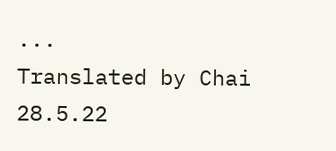...
Translated by Chai
28.5.22